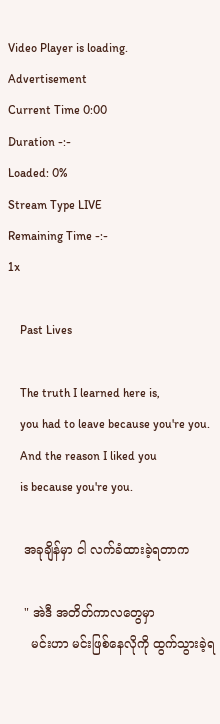Video Player is loading.
Advertisement
Current Time 0:00
Duration -:-
Loaded: 0%
Stream Type LIVE
Remaining Time -:-
1x

    Past Lives

    The truth I learned here is,
    you had to leave because you're you.
    And the reason I liked you
    is because you're you.

    အခုချိန်မှာ ငါ လက်ခံထားခဲ့ရတာက

    " အဲဒီ အတိတ်ကာလတွေမှာ
      မင်းဟာ မင်းဖြစ်နေလိုကို ထွက်သွားခဲ့ရ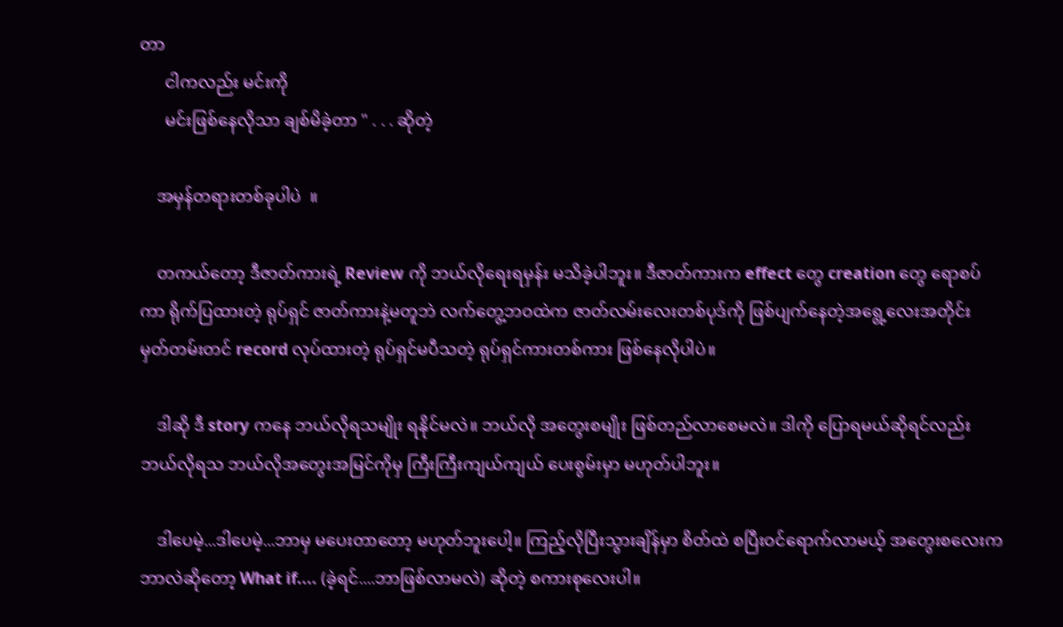တာ
      ငါကလည်း မင်းကို
      မင်းဖြစ်နေလိုသာ ချစ်မိခဲ့တာ " . . . ဆိုတဲ့

    အမှန်တရားတစ်ခုပါပဲ  ။

    တကယ်တော့ ဒီဇာတ်ကားရဲ့ Review ကို ဘယ်လိုရေးရမှန်း မသိခဲ့ပါဘူး။ ဒီဇာတ်ကားက effect တွေ creation တွေ ရောစပ်ကာ ရိုက်ပြထားတဲ့ ရုပ်ရှင် ဇာတ်ကားနဲ့မတူဘဲ လက်တွေ့ဘဝထဲက ဇာတ်လမ်းလေးတစ်ပုဒ်ကို ဖြစ်ပျက်နေတဲ့အရွေ့လေးအတိုင်း မှတ်တမ်းတင် record လုပ်ထားတဲ့ ရုပ်ရှင်မပီသတဲ့ ရုပ်ရှင်ကားတစ်ကား ဖြစ်နေလိုပါပဲ။

    ဒါဆို ဒီ story ကနေ ဘယ်လိုရသမျိုး ရနိုင်မလဲ။ ဘယ်လို အတွေးစမျိုး ဖြစ်တည်လာစေမလဲ။ ဒါကို ပြောရမယ်ဆိုရင်လည်း ဘယ်လိုရသ ဘယ်လိုအတွေးအမြင်ကိုမှ ကြီးကြီးကျယ်ကျယ် ပေးစွမ်းမှာ မဟုတ်ပါဘူး။

    ဒါပေမဲ့...ဒါပေမဲ့...ဘာမှ မပေးတာတော့ မဟုတ်ဘူးပေါ့။ ကြည့်လိုပြီးသွားချိန်မှာ စိတ်ထဲ စပြီး‌ဝင်ရောက်လာမယ့် အတွေးစလေးက ဘာလဲဆိုတော့ What if.... (ခဲ့ရင်....ဘာဖြစ်လာမလဲ) ဆိုတဲ့ စကားစုလေးပါ။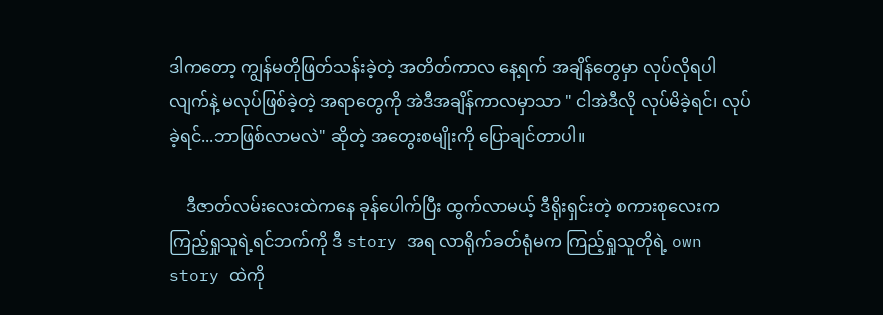ဒါကတော့ ကျွန်မတိုဖြတ်သန်းခဲ့တဲ့ အတိတ်ကာလ နေ့ရက် အချိန်တွေမှာ လုပ်လိုရပါလျက်နဲ့ မလုပ်ဖြစ်ခဲ့တဲ့ အရာတွေကို အဲဒီအချိန်ကာလမှာသာ " ငါအဲဒီလို လုပ်မိခဲ့ရင်၊ လုပ်ခဲ့ရင်...ဘာဖြစ်လာမလဲ" ဆိုတဲ့ အတွေးစမျိုးကို ပြောချင်တာပါ။

    ဒီဇာတ်လမ်း‌လေးထဲကနေ ခုန်ပေါက်ပြီး ထွက်လာမယ့် ဒီရိုးရှင်းတဲ့ စကားစုလေးက ကြည့်ရှုသူရဲ့ရင်ဘက်ကို ဒီ story အရ လာရိုက်ခတ်ရုံမက ကြည့်ရှုသူတိုရဲ့ own story ထဲကို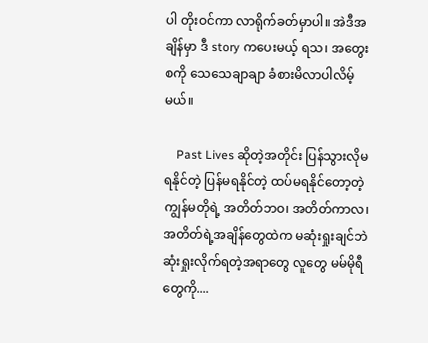ပါ တိုးဝင်ကာ လာရိုက်ခတ်မှာပါ။ အဲဒီအချိန်မှာ ဒီ story ကပေးမယ့် ရသ၊ အတွေးစကို သေသေချာချာ ခံစားမိလာပါလိမ့်မယ်။

    Past Lives ဆိုတဲ့အတိုင်း ပြန်သွားလိုမရနိုင်တဲ့ ပြန်မရနိုင်တဲ့ ထပ်မရနိုင်တော့တဲ့ ကျွန်မတိုရဲ့ အတိတ်ဘဝ၊ အတိတ်ကာလ၊ အတိတ်ရဲ့အချိန်တွေထဲက မဆုံးရှုးချင်ဘဲ ဆုံးရှုးလိုက်ရတဲ့အရာတွေ လူတွေ မမ်မိုရီတွေကို....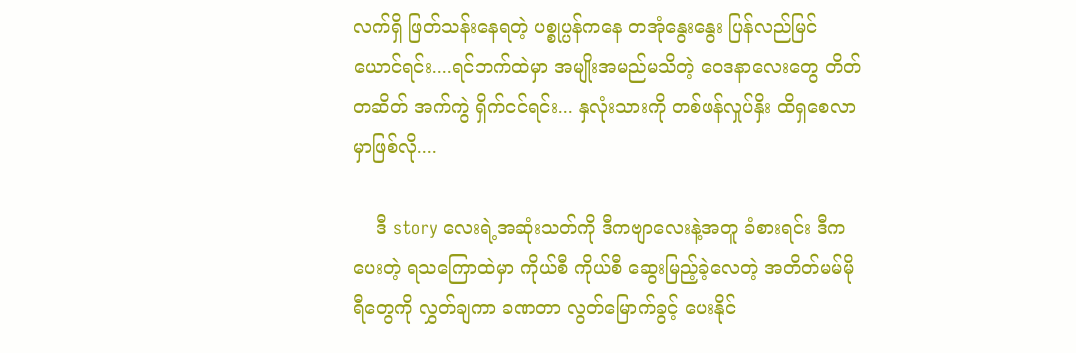လက်ရှိ ဖြတ်သန်းနေရတဲ့ ပစ္စုပ္ပန်ကနေ တအုံနွေးနွေး ပြန်လည်မြင်ယောင်ရင်း....ရင်ဘက်ထဲမှာ အမျိုးအမည်မသိတဲ့ ဝေဒနာလေးတွေ တိတ်တဆိတ် အက်ကွဲ ရှိက်ငင်ရင်း... နှလုံးသားကို တစ်ဖန်လှုပ်နှိး ထိရှစေလာမှာဖြစ်လို....

    ဒီ story လေးရဲ့အဆုံးသတ်ကို ဒီကဗျာလေးနဲ့အတူ ခံစားရင်း ဒီကပေးတဲ့ ရသကြောထဲမှာ ကိုယ်စီ ကိုယ်စီ ဆွေးမြည့်ခဲ့လေတဲ့ အတိတ်မမ်မိုရီတွေကို လွှတ်ချကာ ခဏတာ လွတ်မြောက်ခွင့် ပေးနိုင်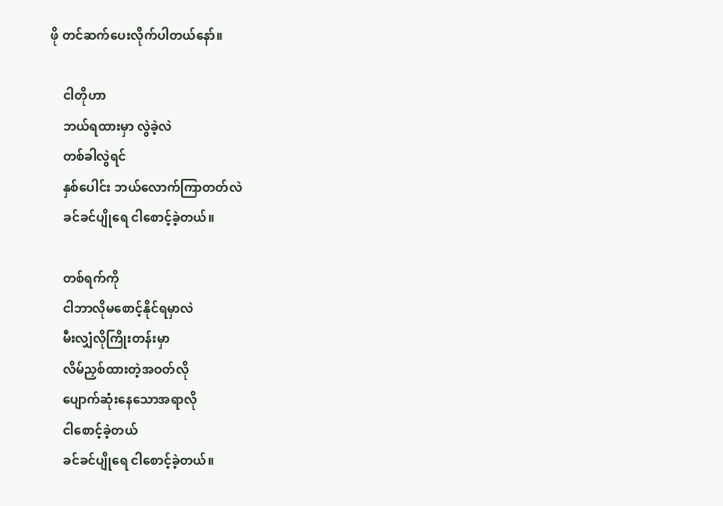ဖို တင်ဆက်ပေးလိုက်ပါတယ်‌နော်။

    ငါတိုဟာ
    ဘယ်ရထားမှာ လွဲခဲ့လဲ
    တစ်ခါလွဲရင်
    နှစ်ပေါင်း ဘယ်လောက်ကြာတတ်လဲ
    ခင်ခင်ပျိုရေ ငါစောင့်ခဲ့တယ်။

    တစ်ရက်ကို
    ငါဘာလိုမစောင့်နိုင်ရမှာလဲ
    မီးလျှံလိုကြိုးတန်းမှာ
    လိမ်ညှစ်ထားတဲ့အဝတ်လို
    ပျောက်ဆုံးနေသောအရာလို
    ငါစောင့်ခဲ့တယ်
    ခင်ခင်ပျိုရေ ငါစောင့်ခဲ့တယ်။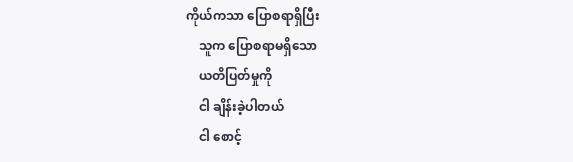ကိုယ်ကသာ ပြောစရာရှိပြီး
    သူက ပြောစရာမရှိသော
    ယတိပြတ်မှုကို
    ငါ ချိန်းခဲ့ပါတယ်
    ငါ စောင့်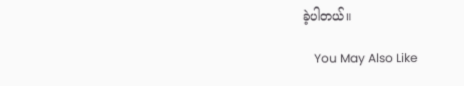ခဲ့ပါတယ်။

    You May Also Like